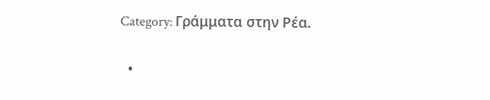Category: Γράμματα στην Ρέα.

  •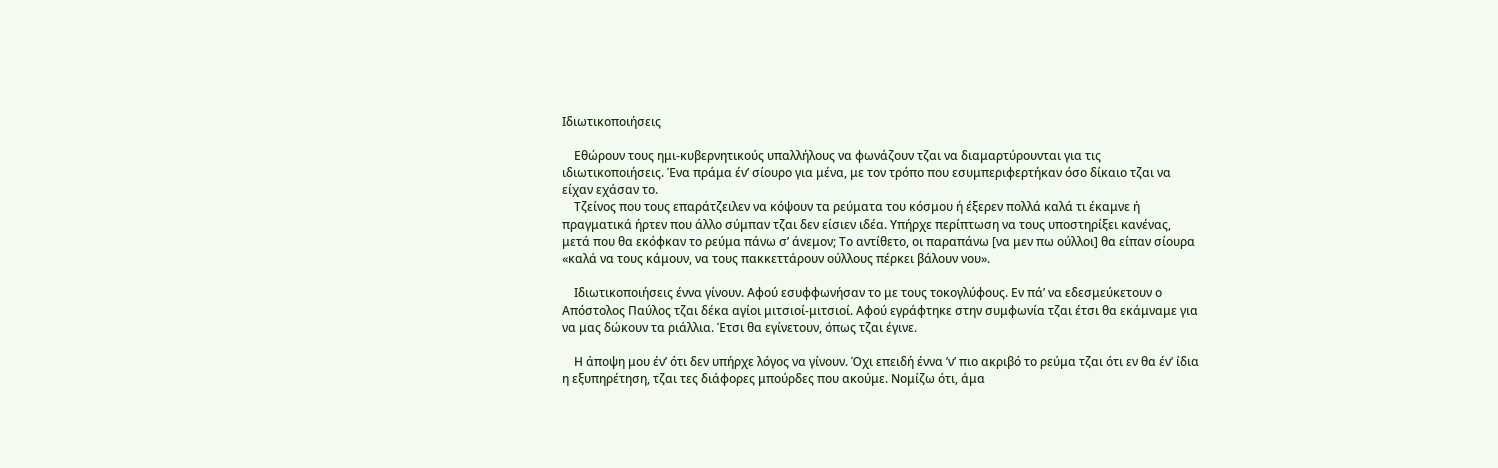Ιδιωτικοποιήσεις

    Εθώρουν τους ημι-κυβερνητικούς υπαλλήλους να φωνάζουν τζαι να διαμαρτύρουνται για τις ιδιωτικοποιήσεις. Ένα πράμα έν’ σίουρο για μένα, με τον τρόπο που εσυμπεριφερτήκαν όσο δίκαιο τζαι να είχαν εχάσαν το.
    Τζείνος που τους επαράτζειλεν να κόψουν τα ρεύματα του κόσμου ή έξερεν πολλά καλά τι έκαμνε ή πραγματικά ήρτεν που άλλο σύμπαν τζαι δεν είσιεν ιδέα. Υπήρχε περίπτωση να τους υποστηρίξει κανένας, μετά που θα εκόφκαν το ρεύμα πάνω σ’ άνεμον; Το αντίθετο, οι παραπάνω [να μεν πω ούλλοι] θα είπαν σίουρα «καλά να τους κάμουν, να τους πακκεττάρουν ούλλους πέρκει βάλουν νου».

    Ιδιωτικοποιήσεις έννα γίνουν. Αφού εσυφφωνήσαν το με τους τοκογλύφους. Εν πά’ να εδεσμεύκετουν ο Απόστολος Παύλος τζαι δέκα αγίοι μιτσιοί-μιτσιοί. Αφού εγράφτηκε στην συμφωνία τζαι έτσι θα εκάμναμε για να μας δώκουν τα ριάλλια. Έτσι θα εγίνετουν, όπως τζαι έγινε.

    Η άποψη μου έν’ ότι δεν υπήρχε λόγος να γίνουν. Όχι επειδή έννα ’ν’ πιο ακριβό το ρεύμα τζαι ότι εν θα έν’ ίδια η εξυπηρέτηση, τζαι τες διάφορες μπούρδες που ακούμε. Νομίζω ότι, άμα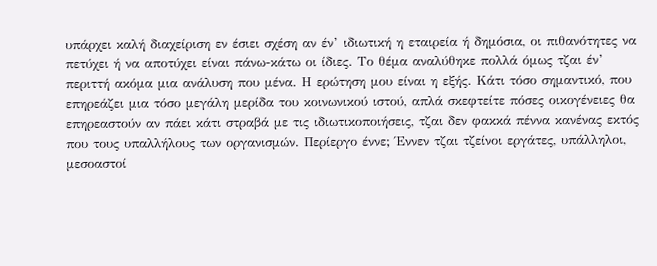υπάρχει καλή διαχείριση εν έσιει σχέση αν έν’ ιδιωτική η εταιρεία ή δημόσια, οι πιθανότητες να πετύχει ή να αποτύχει είναι πάνω-κάτω οι ίδιες. Το θέμα αναλύθηκε πολλά όμως τζαι έν’ περιττή ακόμα μια ανάλυση που μένα. Η ερώτηση μου είναι η εξής. Κάτι τόσο σημαντικό, που επηρεάζει μια τόσο μεγάλη μερίδα του κοινωνικού ιστού, απλά σκεφτείτε πόσες οικογένειες θα επηρεαστούν αν πάει κάτι στραβά με τις ιδιωτικοποιήσεις, τζαι δεν φακκά πέννα κανένας εκτός που τους υπαλλήλους των οργανισμών. Περίεργο έννε; Έννεν τζαι τζείνοι εργάτες, υπάλληλοι, μεσοαστοί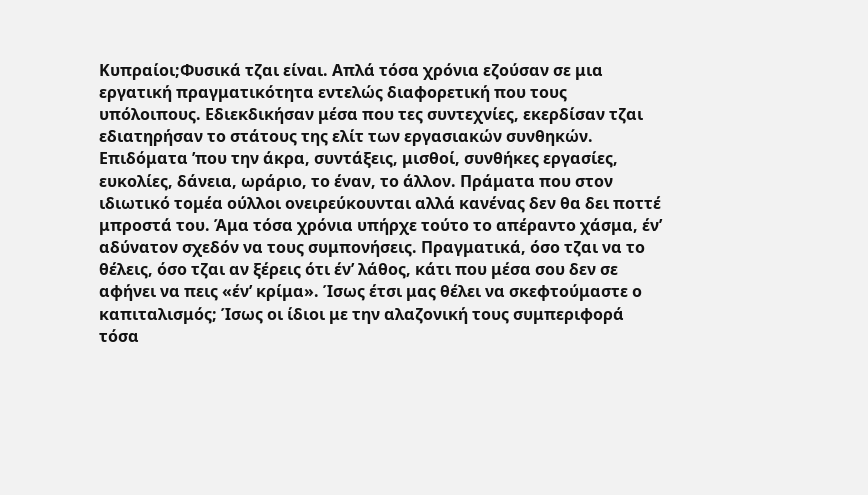Κυπραίοι;Φυσικά τζαι είναι. Απλά τόσα χρόνια εζούσαν σε μια εργατική πραγματικότητα εντελώς διαφορετική που τους υπόλοιπους. Εδιεκδικήσαν μέσα που τες συντεχνίες, εκερδίσαν τζαι εδιατηρήσαν το στάτους της ελίτ των εργασιακών συνθηκών. Επιδόματα ’που την άκρα, συντάξεις, μισθοί, συνθήκες εργασίες, ευκολίες, δάνεια, ωράριο, το έναν, το άλλον. Πράματα που στον ιδιωτικό τομέα ούλλοι ονειρεύκουνται αλλά κανένας δεν θα δει ποττέ μπροστά του. Άμα τόσα χρόνια υπήρχε τούτο το απέραντο χάσμα, έν’ αδύνατον σχεδόν να τους συμπονήσεις. Πραγματικά, όσο τζαι να το θέλεις, όσο τζαι αν ξέρεις ότι έν’ λάθος, κάτι που μέσα σου δεν σε αφήνει να πεις «έν’ κρίμα». Ίσως έτσι μας θέλει να σκεφτούμαστε ο καπιταλισμός; Ίσως οι ίδιοι με την αλαζονική τους συμπεριφορά τόσα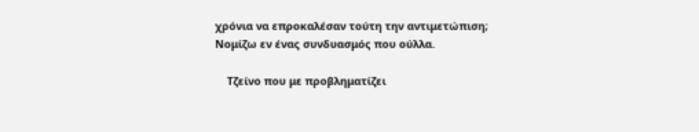χρόνια να επροκαλέσαν τούτη την αντιμετώπιση; Νομίζω εν ένας συνδυασμός που ούλλα.

    Τζείνο που με προβληματίζει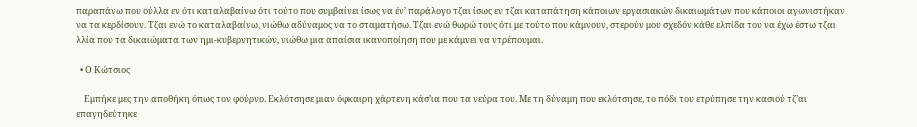παραπάνω που ούλλα εν ότι καταλαβαίνω ότι τούτο που συμβαίνει ίσως να έν’ παράλογο τζαι ίσως εν τζαι καταπάτηση κάποιων εργασιακών δικαιωμάτων που κάποιοι αγωνιστήκαν να τα κερδίσουν. Τζαι ενώ το καταλαβαίνω, νιώθω αδύναμος να το σταματήσω. Τζαι ενώ θωρώ τους ότι με τούτο που κάμνουν, στερούν μου σχεδόν κάθε ελπίδα του να έχω έστω τζαι λλία που τα δικαιώματα των ημι-κυβερνητικών, νιώθω μια απαίσια ικανοποίηση που με κάμνει να ντρέπουμαι.

  • Ο Κώτσιος

    Εμπήκε μες την αποθήκη όπως τον φούρνο. Εκλότσησε μιαν όφκαιρη χάρτενη κάσ’ια που τα νεύρα του. Με τη δύναμη που εκλότσησε, το πόδι του ετρύπησε την κασιού τζ’αι επαγηδεύτηκε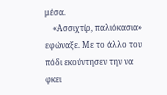μέσα.
    «Ασσιχτίρ, παλιόκασια» εφώναξε. Με το άλλο του πόδι εκούντησεν την να φκει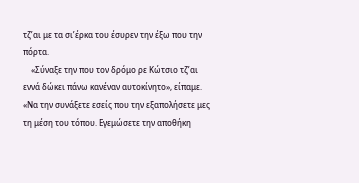τζ’αι με τα σι’έρκα του έσυρεν την έξω που την πόρτα.
    «Σύναξε την που τον δρόμο ρε Κώτσιο τζ’αι εννά δώκει πάνω κανέναν αυτοκίνητο», είπαμε. «Να την συνάξετε εσείς που την εξαπολήσετε μες τη μέση του τόπου. Εγεμώσετε την αποθήκη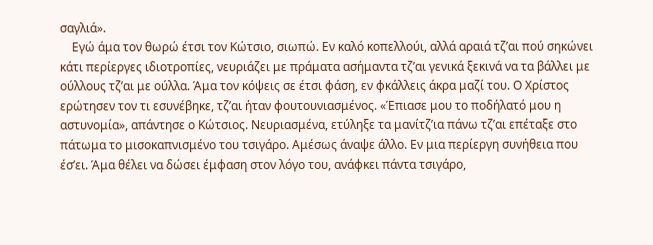σαγλιά».
    Εγώ άμα τον θωρώ έτσι τον Κώτσιο, σιωπώ. Εν καλό κοπελλούι, αλλά αραιά τζ’αι πού σηκώνει κάτι περίεργες ιδιοτροπίες, νευριάζει με πράματα ασήμαντα τζ’αι γενικά ξεκινά να τα βάλλει με ούλλους τζ’αι με ούλλα. Άμα τον κόψεις σε έτσι φάση, εν φκάλλεις άκρα μαζί του. Ο Χρίστος ερώτησεν τον τι εσυνέβηκε, τζ’αι ήταν φουτουνιασμένος. «Έπιασε μου το ποδήλατό μου η αστυνομία», απάντησε ο Κώτσιος. Νευριασμένα, ετύληξε τα μανίτζ’ια πάνω τζ’αι επέταξε στο πάτωμα το μισοκαπνισμένο του τσιγάρο. Αμέσως άναψε άλλο. Εν μια περίεργη συνήθεια που έσ’ει. Άμα θέλει να δώσει έμφαση στον λόγο του, ανάφκει πάντα τσιγάρο,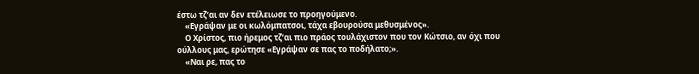έστω τζ’αι αν δεν ετέλειωσε το προηγούμενο.
    «Εγράψαν με οι κωλόμπατσοι, τάχα εβουρούσα μεθυσμένος».
    Ο Χρίστος, πιο ήρεμος τζ’αι πιο πράος τουλάχιστον που τον Κώτσιο, αν όχι που ούλλους μας, ερώτησε «Εγράψαν σε πας το ποδήλατο;».
    «Ναι ρε, πας το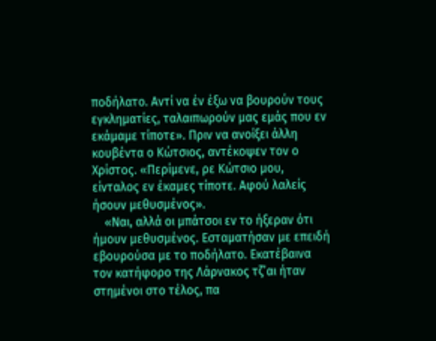ποδήλατο. Αντί να έν έξω να βουρούν τους εγκληματίες, ταλαιπωρούν μας εμάς που εν εκάμαμε τίποτε». Πριν να ανοίξει άλλη κουβέντα ο Κώτσιος, αντέκοψεν τον ο Χρίστος. «Περίμενε, ρε Κώτσιο μου, είνταλος εν έκαμες τίποτε. Αφού λαλείς ήσουν μεθυσμένος».
    «Ναι, αλλά οι μπάτσοι εν το ήξεραν ότι ήμουν μεθυσμένος. Εσταματήσαν με επειδή εβουρούσα με το ποδήλατο. Εκατέβαινα τον κατήφορο της Λάρνακος τζ’αι ήταν στημένοι στο τέλος, πα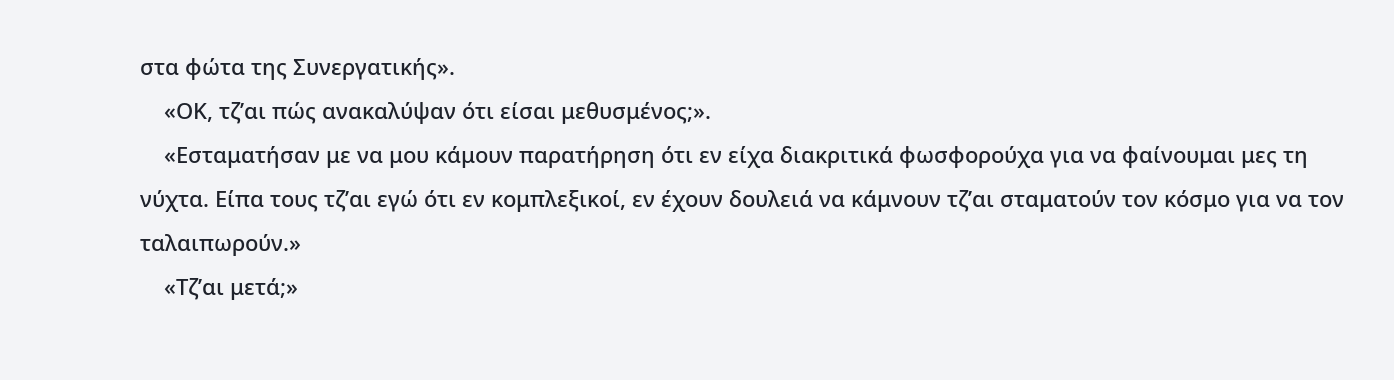στα φώτα της Συνεργατικής».
    «ΟΚ, τζ’αι πώς ανακαλύψαν ότι είσαι μεθυσμένος;».
    «Εσταματήσαν με να μου κάμουν παρατήρηση ότι εν είχα διακριτικά φωσφορούχα για να φαίνουμαι μες τη νύχτα. Είπα τους τζ’αι εγώ ότι εν κομπλεξικοί, εν έχουν δουλειά να κάμνουν τζ’αι σταματούν τον κόσμο για να τον ταλαιπωρούν.»
    «Τζ’αι μετά;»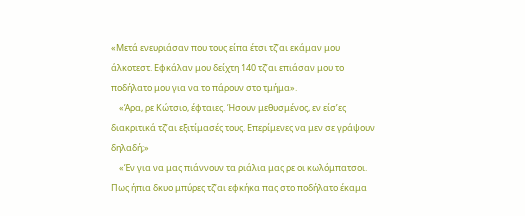«Μετά ενευριάσαν που τους είπα έτσι τζ’αι εκάμαν μου άλκοτεστ. Εφκάλαν μου δείχτη 140 τζ’αι επιάσαν μου το ποδήλατο μου για να το πάρουν στο τμήμα».
    «Άρα, ρε Κώτσιο, έφταιες. Ήσουν μεθυσμένος, εν είσ’ες διακριτικά τζ’αι εξιτίμασές τους. Επερίμενες να μεν σε γράψουν δηλαδή;»
    «Έν για να μας πιάννουν τα ριάλια μας ρε οι κωλόμπατσοι. Πως ήπια δκυο μπύρες τζ’αι εφκήκα πας στο ποδήλατο έκαμα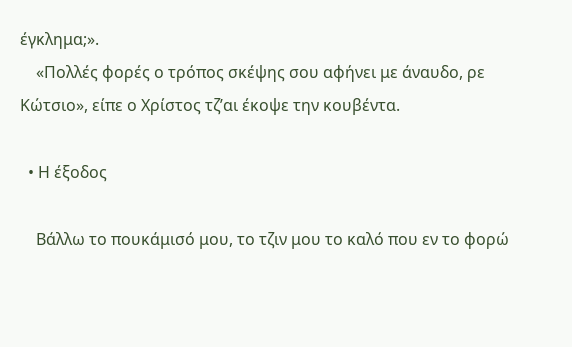έγκλημα;».
    «Πολλές φορές ο τρόπος σκέψης σου αφήνει με άναυδο, ρε Κώτσιο», είπε ο Χρίστος τζ’αι έκοψε την κουβέντα.

  • Η έξοδος

    Βάλλω το πουκάμισό μου, το τζιν μου το καλό που εν το φορώ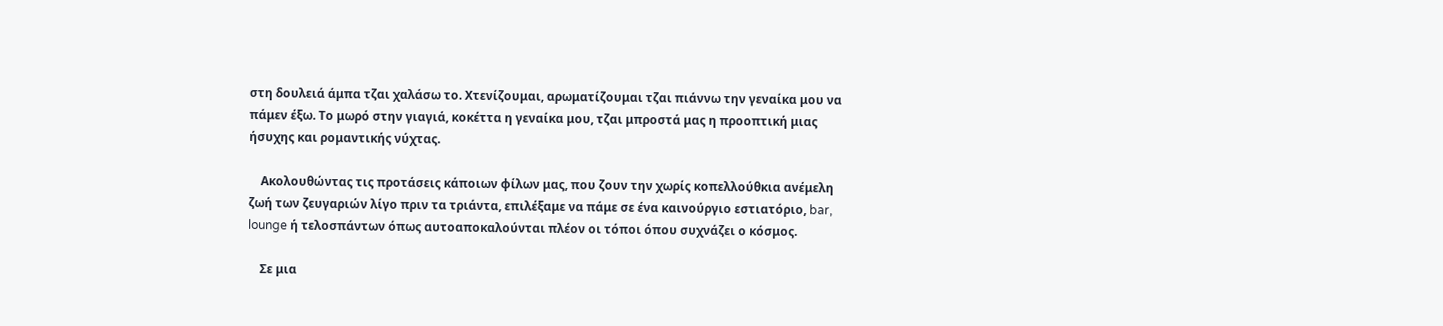στη δουλειά άμπα τζαι χαλάσω το. Χτενίζουμαι, αρωματίζουμαι τζαι πιάννω την γεναίκα μου να πάμεν έξω. Το μωρό στην γιαγιά, κοκέττα η γεναίκα μου, τζαι μπροστά μας η προοπτική μιας ήσυχης και ρομαντικής νύχτας.

    Ακολουθώντας τις προτάσεις κάποιων φίλων μας, που ζουν την χωρίς κοπελλούθκια ανέμελη ζωή των ζευγαριών λίγο πριν τα τριάντα, επιλέξαμε να πάμε σε ένα καινούργιο εστιατόριο, bar, lounge ή τελοσπάντων όπως αυτοαποκαλούνται πλέον οι τόποι όπου συχνάζει ο κόσμος.

    Σε μια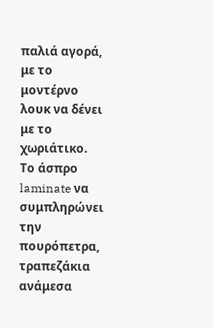παλιά αγορά, με το μοντέρνο λουκ να δένει με το χωριάτικο. Το άσπρο laminate να συμπληρώνει την πουρόπετρα, τραπεζάκια ανάμεσα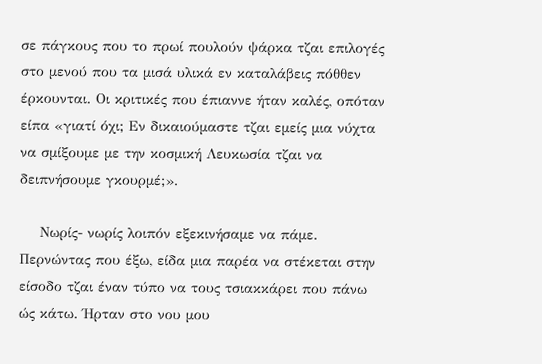σε πάγκους που το πρωί πουλούν ψάρκα τζαι επιλογές στο μενού που τα μισά υλικά εν καταλάβεις πόθθεν έρκουνται. Οι κριτικές που έπιαννε ήταν καλές, οπόταν είπα «γιατί όχι; Εν δικαιούμαστε τζαι εμείς μια νύχτα να σμίξουμε με την κοσμική Λευκωσία τζαι να δειπνήσουμε γκουρμέ;».

    Νωρίς- νωρίς λοιπόν εξεκινήσαμε να πάμε. Περνώντας που έξω, είδα μια παρέα να στέκεται στην είσοδο τζαι έναν τύπο να τους τσιακκάρει που πάνω ώς κάτω. Ήρταν στο νου μου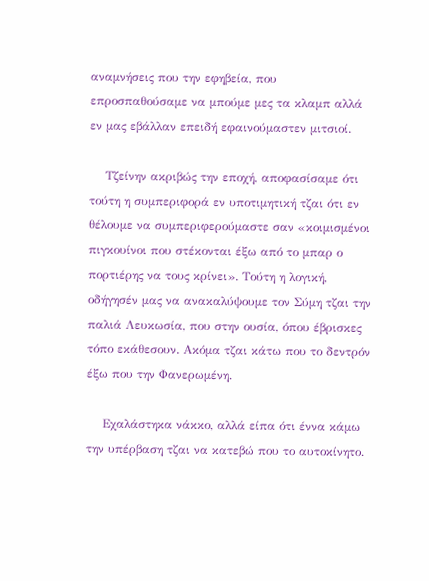αναμνήσεις που την εφηβεία, που επροσπαθούσαμε να μπούμε μες τα κλαμπ αλλά εν μας εβάλλαν επειδή εφαινούμαστεν μιτσιοί.

    Τζείνην ακριβώς την εποχή, αποφασίσαμε ότι τούτη η συμπεριφορά εν υποτιμητική τζαι ότι εν θέλουμε να συμπεριφερούμαστε σαν «κοιμισμένοι πιγκουίνοι που στέκονται έξω από το μπαρ ο πορτιέρης να τους κρίνει». Τούτη η λογική, οδήγησέν μας να ανακαλύψουμε τον Σύμη τζαι την παλιά Λευκωσία, που στην ουσία, όπου έβρισκες τόπο εκάθεσουν. Ακόμα τζαι κάτω που το δεντρόν έξω που την Φανερωμένη.

    Εχαλάστηκα νάκκο, αλλά είπα ότι έννα κάμω την υπέρβαση τζαι να κατεβώ που το αυτοκίνητο.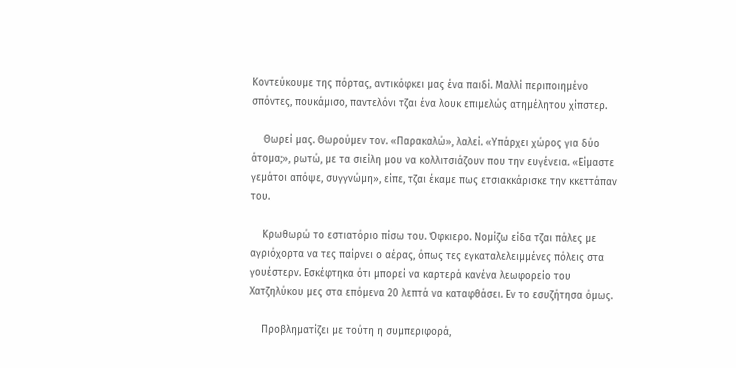Κοντεύκουμε της πόρτας, αντικόφκει μας ένα παιδί. Μαλλί περιποιημένο σπόντες, πουκάμισο, παντελόνι τζαι ένα λουκ επιμελώς ατημέλητου χίπστερ.

    Θωρεί μας. Θωρούμεν τον. «Παρακαλώ», λαλεί. «Υπάρχει χώρος για δύο άτομα;», ρωτώ, με τα σιείλη μου να κολλιτσιάζουν που την ευγένεια. «Είμαστε γεμάτοι απόψε, συγγνώμη», είπε, τζαι έκαμε πως ετσιακκάρισκε την κκεττάπαν του.

    Κρωθωρώ το εστιατόριο πίσω του. Όφκιερο. Νομίζω είδα τζαι πάλες με αγριόχορτα να τες παίρνει ο αέρας, όπως τες εγκαταλελειμμένες πόλεις στα γουέστερν. Εσκέφτηκα ότι μπορεί να καρτερά κανένα λεωφορείο του Χατζηλύκου μες στα επόμενα 20 λεπτά να καταφθάσει. Εν το εσυζήτησα όμως.

    Προβληματίζει με τούτη η συμπεριφορά,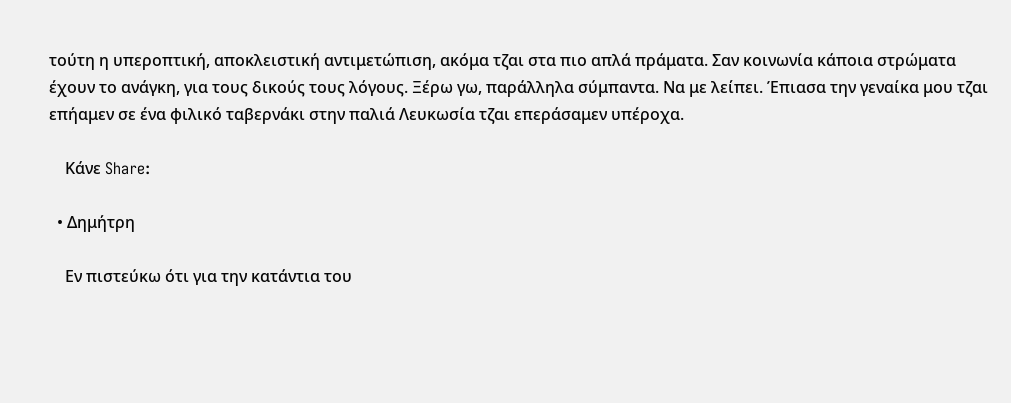τούτη η υπεροπτική, αποκλειστική αντιμετώπιση, ακόμα τζαι στα πιο απλά πράματα. Σαν κοινωνία κάποια στρώματα έχουν το ανάγκη, για τους δικούς τους λόγους. Ξέρω γω, παράλληλα σύμπαντα. Να με λείπει. Έπιασα την γεναίκα μου τζαι επήαμεν σε ένα φιλικό ταβερνάκι στην παλιά Λευκωσία τζαι επεράσαμεν υπέροχα.

    Κάνε Share:

  • Δημήτρη

    Εν πιστεύκω ότι για την κατάντια του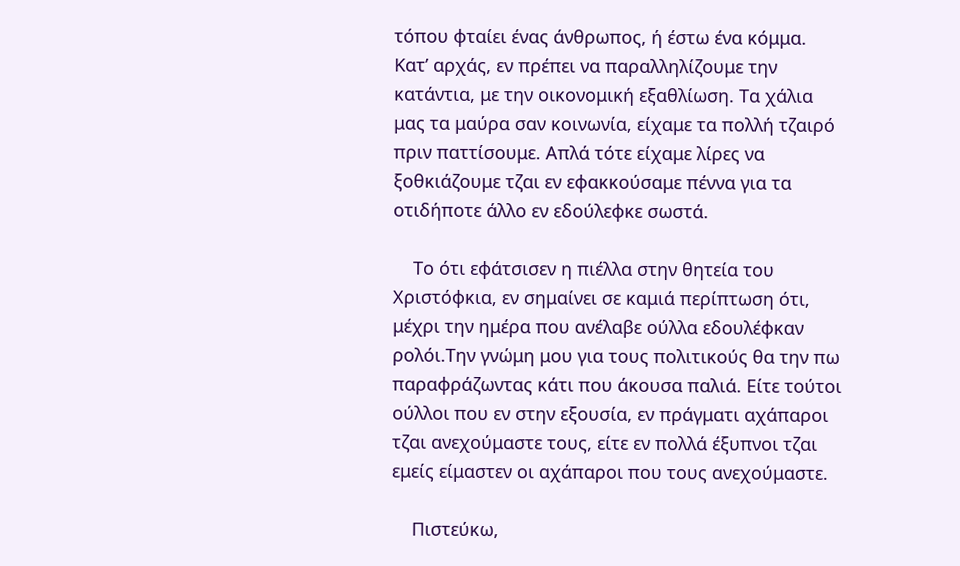τόπου φταίει ένας άνθρωπος, ή έστω ένα κόμμα. Κατ’ αρχάς, εν πρέπει να παραλληλίζουμε την κατάντια, με την οικονομική εξαθλίωση. Τα χάλια μας τα μαύρα σαν κοινωνία, είχαμε τα πολλή τζαιρό πριν παττίσουμε. Απλά τότε είχαμε λίρες να ξοθκιάζουμε τζαι εν εφακκούσαμε πέννα για τα οτιδήποτε άλλο εν εδούλεφκε σωστά.

    Το ότι εφάτσισεν η πιέλλα στην θητεία του Χριστόφκια, εν σημαίνει σε καμιά περίπτωση ότι, μέχρι την ημέρα που ανέλαβε ούλλα εδουλέφκαν ρολόι.Την γνώμη μου για τους πολιτικούς θα την πω παραφράζωντας κάτι που άκουσα παλιά. Είτε τούτοι ούλλοι που εν στην εξουσία, εν πράγματι αχάπαροι τζαι ανεχούμαστε τους, είτε εν πολλά έξυπνοι τζαι εμείς είμαστεν οι αχάπαροι που τους ανεχούμαστε.

    Πιστεύκω,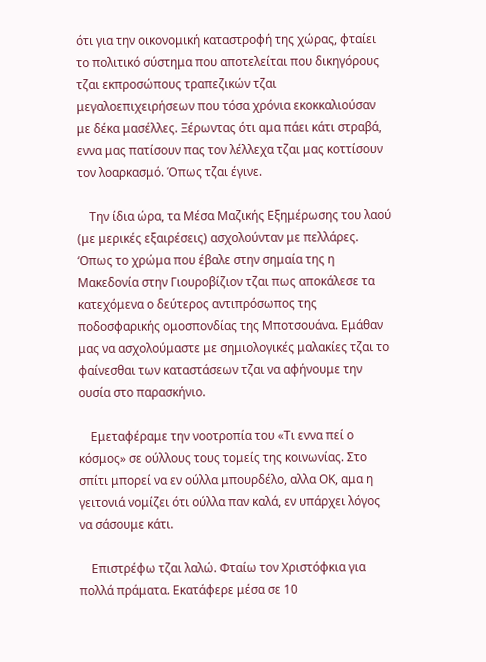ότι για την οικονομική καταστροφή της χώρας, φταίει το πολιτικό σύστημα που αποτελείται που δικηγόρους τζαι εκπροσώπους τραπεζικών τζαι μεγαλοεπιχειρήσεων που τόσα χρόνια εκοκκαλιούσαν με δέκα μασέλλες. Ξέρωντας ότι αμα πάει κάτι στραβά, εννα μας πατίσουν πας τον λέλλεχα τζαι μας κοττίσουν τον λοαρκασμό. Όπως τζαι έγινε.

    Την ίδια ώρα, τα Μέσα Μαζικής Εξημέρωσης του λαού (με μερικές εξαιρέσεις) ασχολούνταν με πελλάρες. ‘Οπως το χρώμα που έβαλε στην σημαία της η Μακεδονία στην Γιουροβίζιον τζαι πως αποκάλεσε τα κατεχόμενα ο δεύτερος αντιπρόσωπος της ποδοσφαρικής ομοσπονδίας της Μποτσουάνα. Εμάθαν μας να ασχολούμαστε με σημιολογικές μαλακίες τζαι το φαίνεσθαι των καταστάσεων τζαι να αφήνουμε την ουσία στο παρασκήνιο.

    Εμεταφέραμε την νοοτροπία του «Τι εννα πεί ο κόσμος» σε ούλλους τους τομείς της κοινωνίας. Στο σπίτι μπορεί να εν ούλλα μπουρδέλο, αλλα ΟΚ, αμα η γειτονιά νομίζει ότι ούλλα παν καλά, εν υπάρχει λόγος να σάσουμε κάτι.

    Επιστρέφω τζαι λαλώ. Φταίω τον Χριστόφκια για πολλά πράματα. Εκατάφερε μέσα σε 10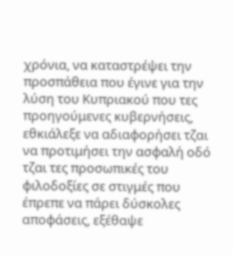χρόνια, να καταστρέψει την προσπάθεια που έγινε για την λύση του Κυπριακού που τες προηγούμενες κυβερνήσεις, εθκιάλεξε να αδιαφορήσει τζαι να προτιμήσει την ασφαλή οδό τζαι τες προσωπικές του φιλοδοξίες σε στιγμές που έπρεπε να πάρει δύσκολες αποφάσεις, εξέθαψε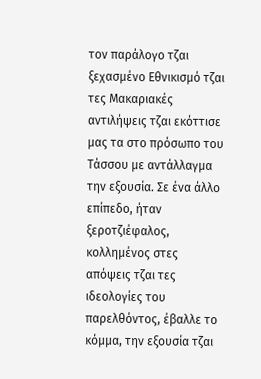τον παράλογο τζαι ξεχασμένο Εθνικισμό τζαι τες Μακαριακές αντιλήψεις τζαι εκόττισε μας τα στο πρόσωπο του Τάσσου με αντάλλαγμα την εξουσία. Σε ένα άλλο επίπεδο, ήταν ξεροτζιέφαλος, κολλημένος στες απόψεις τζαι τες ιδεολογίες του παρελθόντος, έβαλλε το κόμμα, την εξουσία τζαι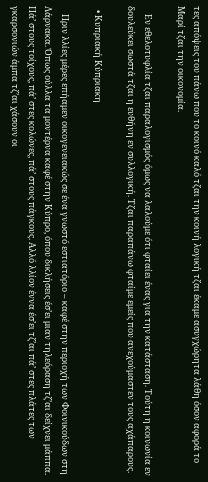τες απόψεις του πάνω που το κοινό καλό τζαι την κοινή λογική τζαι έκαμε ασυγχώρητα λάθη όσον αφορά το Μαρί τζαι την οικονομία.

    Εν εθελοτυφλία τζαι παραλογισμός όμως να λαλούμε ότι φταίει ένας για την κατάσταση. Τούτη η κοινωνία εν δουλεύκει σωστά τζαι η ευθήνη εν συλλογική. Τζαι παραπάνω φταίμε εμείς που ανεχούμαστεν τους αχάπαρους.

  • Κυπριακή Κύπριακη

    Πριν λλίες μέρες επήαμεν οικογενειακώς σε ένα γνωστό εστιατόριο – καφέ στην περιοχή των Φοινικούδων στη Λάρνακα. Όπως ούλλα τα μοντέρνα καφέ στην Κύπρο, όπου δικλήσεις έσ’ει μιαν τηλεόραση τζ’αι δείχνει μάππα. Πά’ στους τοίχους, πά’ στες κολώνες, πά’ στους πάγκους. Αλλό λλίον έννα έσ’ει τζ’αι πά’ στες πλάτες των γκαρσονιών άμπα τζ’αι χάσουν οι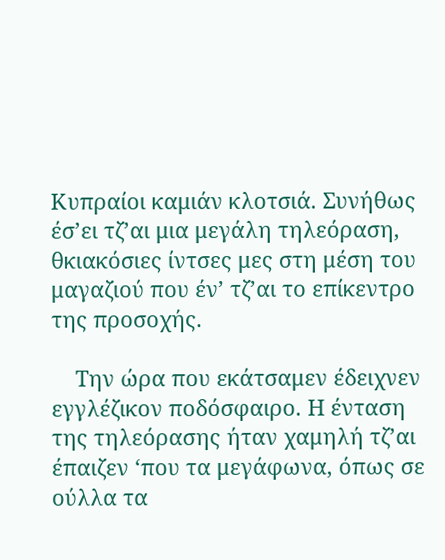Κυπραίοι καμιάν κλοτσιά. Συνήθως έσ’ει τζ’αι μια μεγάλη τηλεόραση, θκιακόσιες ίντσες μες στη μέση του μαγαζιού που έν’ τζ’αι το επίκεντρο της προσοχής.

    Την ώρα που εκάτσαμεν έδειχνεν εγγλέζικον ποδόσφαιρο. Η ένταση της τηλεόρασης ήταν χαμηλή τζ’αι έπαιζεν ‘που τα μεγάφωνα, όπως σε ούλλα τα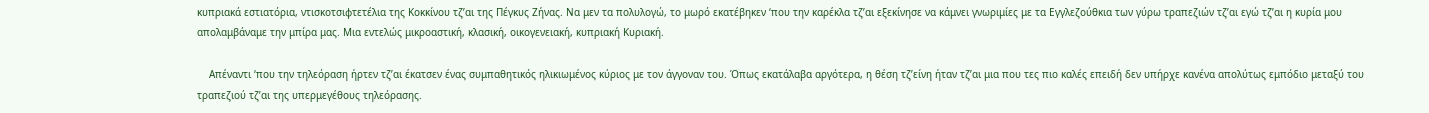κυπριακά εστιατόρια, ντισκοτσιφτετέλια της Κοκκίνου τζ’αι της Πέγκυς Ζήνας. Να μεν τα πολυλογώ, το μωρό εκατέβηκεν ‘που την καρέκλα τζ’αι εξεκίνησε να κάμνει γνωριμίες με τα Εγγλεζούθκια των γύρω τραπεζιών τζ’αι εγώ τζ’αι η κυρία μου απολαμβάναμε την μπίρα μας. Μια εντελώς μικροαστική, κλασική, οικογενειακή, κυπριακή Κυριακή.

    Απέναντι ‘που την τηλεόραση ήρτεν τζ’αι έκατσεν ένας συμπαθητικός ηλικιωμένος κύριος με τον άγγοναν του. Όπως εκατάλαβα αργότερα, η θέση τζ’είνη ήταν τζ’αι μια που τες πιο καλές επειδή δεν υπήρχε κανένα απολύτως εμπόδιο μεταξύ του τραπεζιού τζ’αι της υπερμεγέθους τηλεόρασης.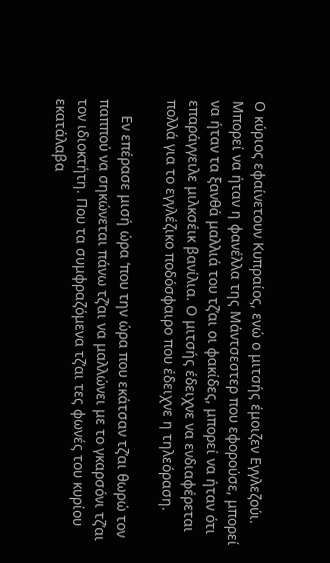Ο κύριος εφαίνετουν Κυπραίος, ενώ ο μιτσής έμοιζεν Εγγλεζούι. Μπορεί να ήταν η φανέλλα της Μάντσεστερ που εφορούσε, μπορεί να ήταν τα ξανθά μαλλιά του τζ’αι οι φακίδες, μπορεί να ήταν ότι επαράγγειλε μιλκσέικ βανίλια. Ο μιτσής έδειχνε να ενδιαφέρεται πολλά για το εγγλέζικο ποδόσφαιρο που έδειχνε η τηλεόραση.

    Εν επέρασε μισή ώρα ‘που την ώρα που εκάτσαν τζ’αι θωρώ τον παππού να σηκώνεται πάνω τζ’αι να μαλλώνει με το γκαρσόνι τζ’αι τον ιδιοκτήτη. Που τα συμφραζόμενα τζ’αι τες φωνές του κυρίου εκατάλαβα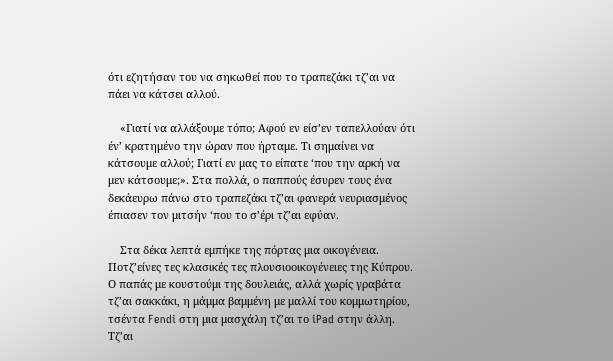ότι εζητήσαν του να σηκωθεί που το τραπεζάκι τζ’αι να πάει να κάτσει αλλού.

    «Γιατί να αλλάξουμε τόπο; Αφού εν είσ’εν ταπελλούαν ότι έν’ κρατημένο την ώραν που ήρταμε. Τι σημαίνει να κάτσουμε αλλού; Γιατί εν μας το είπατε ‘που την αρκή να μεν κάτσουμε;». Στα πολλά, ο παππούς έσυρεν τους ένα δεκάευρω πάνω στο τραπεζάκι τζ’αι φανερά νευριασμένος έπιασεν τον μιτσήν ‘που το σ’έρι τζ’αι εφύαν.

    Στα δέκα λεπτά εμπήκε της πόρτας μια οικογένεια. Ποτζ’είνες τες κλασικές τες πλουσιοοικογένειες της Κύπρου. Ο παπάς με κουστούμι της δουλειάς, αλλά χωρίς γραβάτα τζ’αι σακκάκι, η μάμμα βαμμένη με μαλλί του κομμωτηρίου, τσέντα Fendi στη μια μασχάλη τζ’αι το iPad στην άλλη. Τζ’αι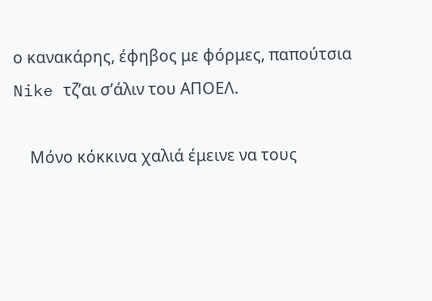ο κανακάρης, έφηβος με φόρμες, παπούτσια Nike τζ’αι σ’άλιν του ΑΠΟΕΛ.

    Μόνο κόκκινα χαλιά έμεινε να τους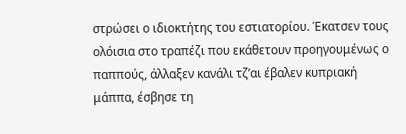στρώσει ο ιδιοκτήτης του εστιατορίου. Έκατσεν τους ολόισια στο τραπέζι που εκάθετουν προηγουμένως ο παππούς, άλλαξεν κανάλι τζ’αι έβαλεν κυπριακή μάππα, έσβησε τη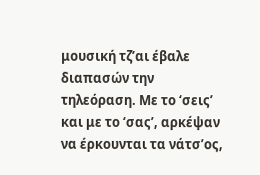μουσική τζ’αι έβαλε διαπασών την τηλεόραση. Με το ‘σεις’ και με το ‘σας’, αρκέψαν να έρκουνται τα νάτσ’ος,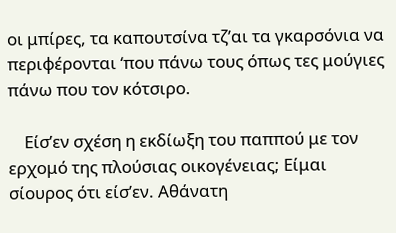οι μπίρες, τα καπουτσίνα τζ’αι τα γκαρσόνια να περιφέρονται ‘που πάνω τους όπως τες μούγιες πάνω που τον κότσιρο.

    Είσ’εν σχέση η εκδίωξη του παππού με τον ερχομό της πλούσιας οικογένειας; Είμαι σίουρος ότι είσ’εν. Αθάνατη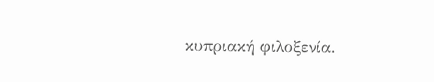κυπριακή φιλοξενία.